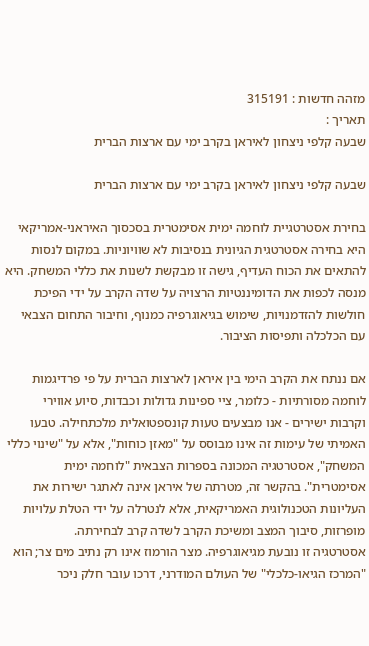מזהה חדשות : 315191
תאריך :
שבעה קלפי ניצחון לאיראן בקרב ימי עם ארצות הברית

שבעה קלפי ניצחון לאיראן בקרב ימי עם ארצות הברית

בחירת אסטרטגיית לוחמה ימית אסימטרית בסכסוך האיראני-אמריקאי היא בחירה אסטרטגית הגיונית בנסיבות לא שוויוניות. במקום לנסות להתאים את הכוח העדיף, גישה זו מבקשת לשנות את כללי המשחק. היא מנסה לכפות את הדומיננטיות הרצויה על שדה הקרב על ידי הפיכת חולשות להזדמנויות, שימוש בגיאוגרפיה כמנוף, וחיבור התחום הצבאי עם הכלכלה ותפיסות הציבור.

אם ננתח את הקרב הימי בין איראן לארצות הברית על פי פרדיגמות לוחמה מסורתיות - כלומר, ציי ספינות גדולות וכבדות, סיוע אווירי וקרבות ישירים - אנו מבצעים טעות קונספטואלית מלכתחילה. טבעו האמיתי של עימות זה אינו מבוסס על "מאזן כוחות", אלא על "שינוי כללי המשחק", אסטרטגיה המכונה בספרות הצבאית "לוחמה ימית אסימטרית". בהקשר זה, מטרתה של איראן אינה לאתגר ישירות את העליונות הטכנולוגית האמריקאית, אלא לנטרלה על ידי הטלת עלויות מופרזות, סיבוך המצב ומשיכת הקרב לשדה קרב לבחירתה.
אסטרטגיה זו נובעת מגיאוגרפיה. מצר הורמוז אינו רק נתיב מים צר; הוא "המרכז הגיאו-כלכלי" של העולם המודרני, דרכו עובר חלק ניכר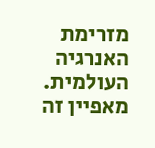מזרימת האנרגיה העולמית. מאפיין זה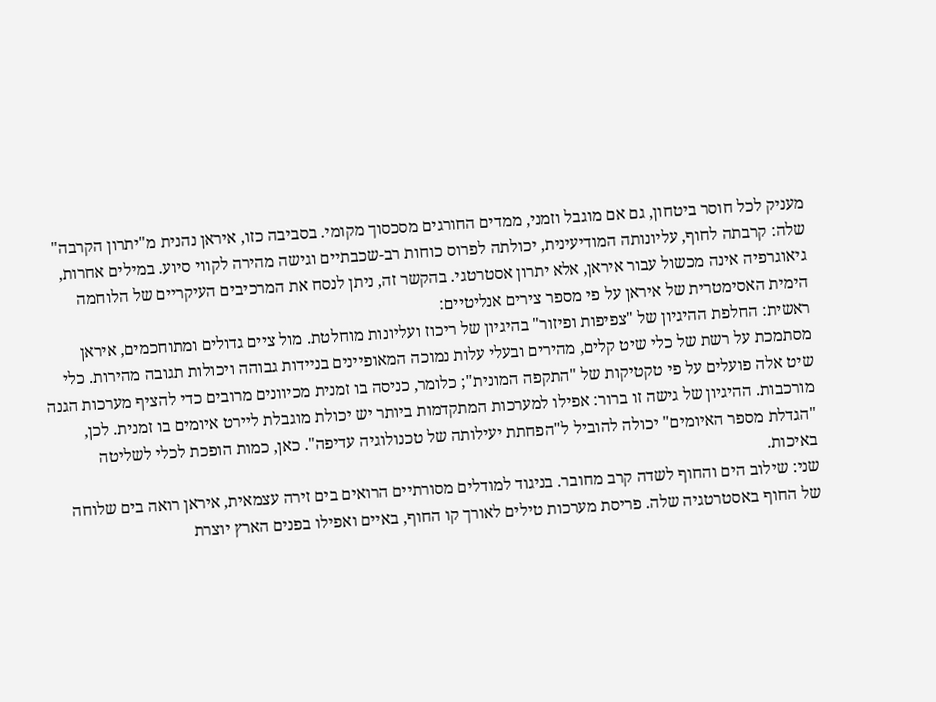מעניק לכל חוסר ביטחון, גם אם מוגבל וזמני, ממדים החורגים מסכסוך מקומי. בסביבה כזו, איראן נהנית מ"יתרון הקרבה" שלה: קרבתה לחוף, עליונותה המודיעינית, יכולתה לפרוס כוחות רב-שכבתיים וגישה מהירה לקווי סיוע. במילים אחרות, גיאוגרפיה אינה מכשול עבור איראן, אלא יתרון אסטרטגי. בהקשר זה, ניתן לנסח את המרכיבים העיקריים של הלוחמה הימית האסימטרית של איראן על פי מספר צירים אנליטיים:
ראשית: החלפת ההיגיון של "צפיפות ופיזור" בהיגיון של ריכוז ועליונות מוחלטת. מול ציים גדולים ומתוחכמים, איראן מסתמכת על רשת של כלי שיט קלים, מהירים ובעלי עלות נמוכה המאופיינים בניידות גבוהה ויכולות תגובה מהירות. כלי שיט אלה פועלים על פי טקטיקות של "התקפה המונית"; כלומר, כניסה בו זמנית מכיוונים מרובים כדי להציף מערכות הגנה מורכבות. ההיגיון של גישה זו ברור: אפילו למערכות המתקדמות ביותר יש יכולת מוגבלת ליירט איומים בו זמנית. לכן, "הגדלת מספר האיומים" יכולה להוביל ל"הפחתת יעילותה של טכנולוגיה עדיפה". כאן, כמות הופכת לכלי לשליטה באיכות.
שני: שילוב הים והחוף לשדה קרב מחובר. בניגוד למודלים מסורתיים הרואים בים זירה עצמאית, איראן רואה בים שלוחה של החוף באסטרטגיה שלה. פריסת מערכות טילים לאורך קו החוף, באיים ואפילו בפנים הארץ יוצרת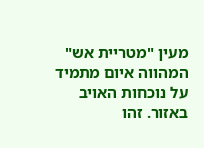מעין "מטריית אש" המהווה איום מתמיד על נוכחות האויב באזור. זהו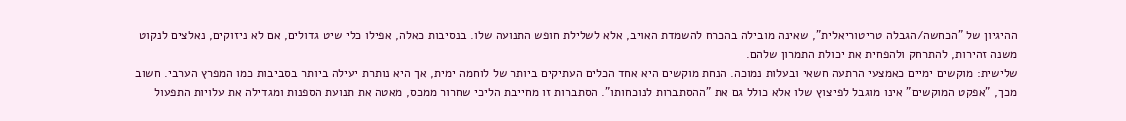ההיגיון של "הכחשה/הגבלה טריטוריאלית", שאינה מובילה בהכרח להשמדת האויב, אלא לשלילת חופש התנועה שלו. בנסיבות כאלה, אפילו כלי שיט גדולים, אם לא ניזוקים, נאלצים לנקוט משנה זהירות, להתרחק ולהפחית את יכולת התמרון שלהם.
שלישית: מוקשים ימיים כאמצעי הרתעה חשאי ובעלות נמוכה. הנחת מוקשים היא אחד הכלים העתיקים ביותר של לוחמה ימית, אך היא נותרת יעילה ביותר בסביבות כמו המפרץ הערבי. חשוב מכך, "אפקט המוקשים" אינו מוגבל לפיצוץ שלו אלא כולל גם את "ההסתברות לנוכחותו". הסתברות זו מחייבת הליכי שחרור ממכס, מאטה את תנועת הספנות ומגדילה את עלויות התפעול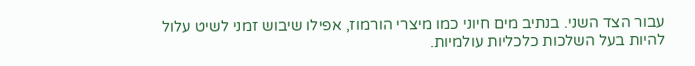עבור הצד השני. בנתיב מים חיוני כמו מיצרי הורמוז, אפילו שיבוש זמני לשיט עלול להיות בעל השלכות כלכליות עולמיות.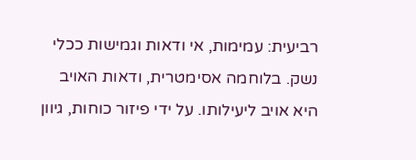רביעית: עמימות, אי ודאות וגמישות ככלי נשק. בלוחמה אסימטרית, ודאות האויב היא אויב ליעילותו. על ידי פיזור כוחות, גיוון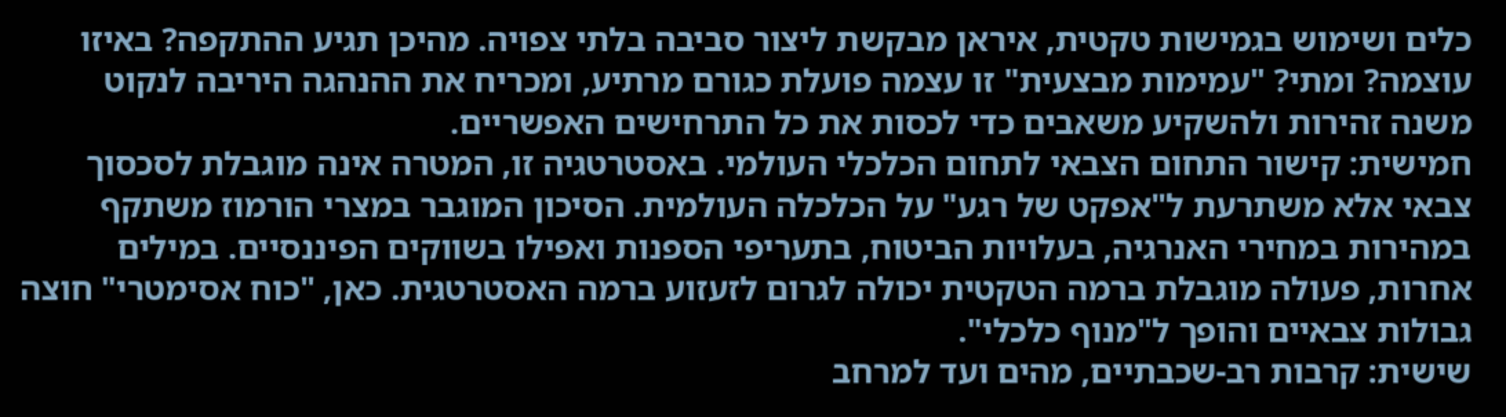כלים ושימוש בגמישות טקטית, איראן מבקשת ליצור סביבה בלתי צפויה. מהיכן תגיע ההתקפה? באיזו עוצמה? ומתי? "עמימות מבצעית" זו עצמה פועלת כגורם מרתיע, ומכריח את ההנהגה היריבה לנקוט משנה זהירות ולהשקיע משאבים כדי לכסות את כל התרחישים האפשריים.
חמישית: קישור התחום הצבאי לתחום הכלכלי העולמי. באסטרטגיה זו, המטרה אינה מוגבלת לסכסוך צבאי אלא משתרעת ל"אפקט של רגע" על הכלכלה העולמית. הסיכון המוגבר במצרי הורמוז משתקף במהירות במחירי האנרגיה, בעלויות הביטוח, בתעריפי הספנות ואפילו בשווקים הפיננסיים. במילים אחרות, פעולה מוגבלת ברמה הטקטית יכולה לגרום לזעזוע ברמה האסטרטגית. כאן, "כוח אסימטרי" חוצה גבולות צבאיים והופך ל"מנוף כלכלי".
שישית: קרבות רב-שכבתיים, מהים ועד למרחב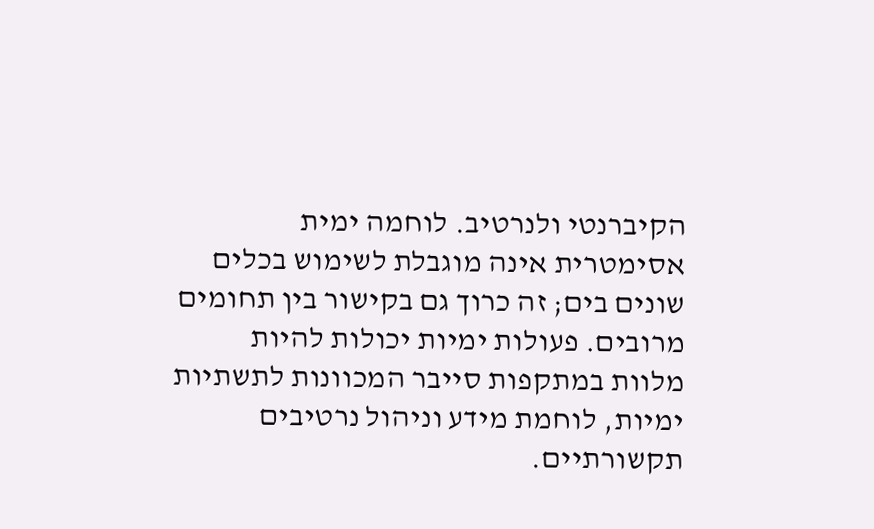הקיברנטי ולנרטיב. לוחמה ימית אסימטרית אינה מוגבלת לשימוש בכלים שונים בים; זה כרוך גם בקישור בין תחומים מרובים. פעולות ימיות יכולות להיות מלוות במתקפות סייבר המכוונות לתשתיות ימיות, לוחמת מידע וניהול נרטיבים תקשורתיים.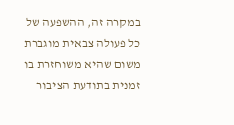במקרה זה, ההשפעה של כל פעולה צבאית מוגברת משום שהיא משוחזרת בו זמנית בתודעת הציבור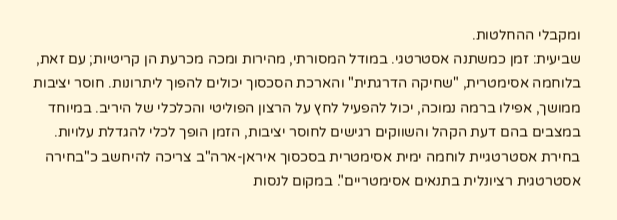ומקבלי ההחלטות.
שביעית: זמן כמשתנה אסטרטגי. במודל המסורתי, מהירות ומכה מכרעת הן קריטיות; עם זאת, בלוחמה אסימטרית, "שחיקה הדרגתית" והארכת הסכסוך יכולים להפוך ליתרונות. חוסר יציבות ממושך, אפילו ברמה נמוכה, יכול להפעיל לחץ על הרצון הפוליטי והכלכלי של היריב. במיוחד במצבים בהם דעת הקהל והשווקים רגישים לחוסר יציבות, הזמן הופך לכלי להגדלת עלויות.
בחירת אסטרטגיית לוחמה ימית אסימטרית בסכסוך איראן-ארה"ב צריכה להיחשב כ"בחירה אסטרטגית רציונלית בתנאים אסימטריים". במקום לנסות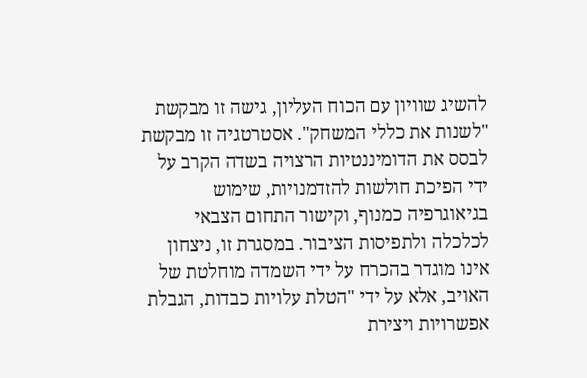להשיג שוויון עם הכוח העליון, גישה זו מבקשת "לשנות את כללי המשחק". אסטרטגיה זו מבקשת לבסס את הדומיננטיות הרצויה בשדה הקרב על ידי הפיכת חולשות להזדמנויות, שימוש בגיאוגרפיה כמנוף, וקישור התחום הצבאי לכלכלה ולתפיסות הציבור. במסגרת זו, ניצחון אינו מוגדר בהכרח על ידי השמדה מוחלטת של האויב, אלא על ידי "הטלת עלויות כבדות, הגבלת אפשרויות ויצירת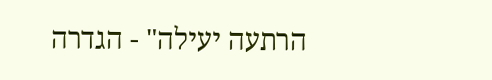הרתעה יעילה" - הגדרה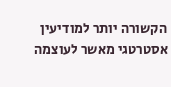הקשורה יותר למודיעין אסטרטגי מאשר לעוצמה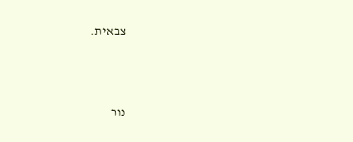צבאית.



נור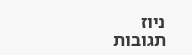ניוז
תגובות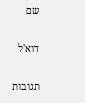שם

דוא'ל

תגובות